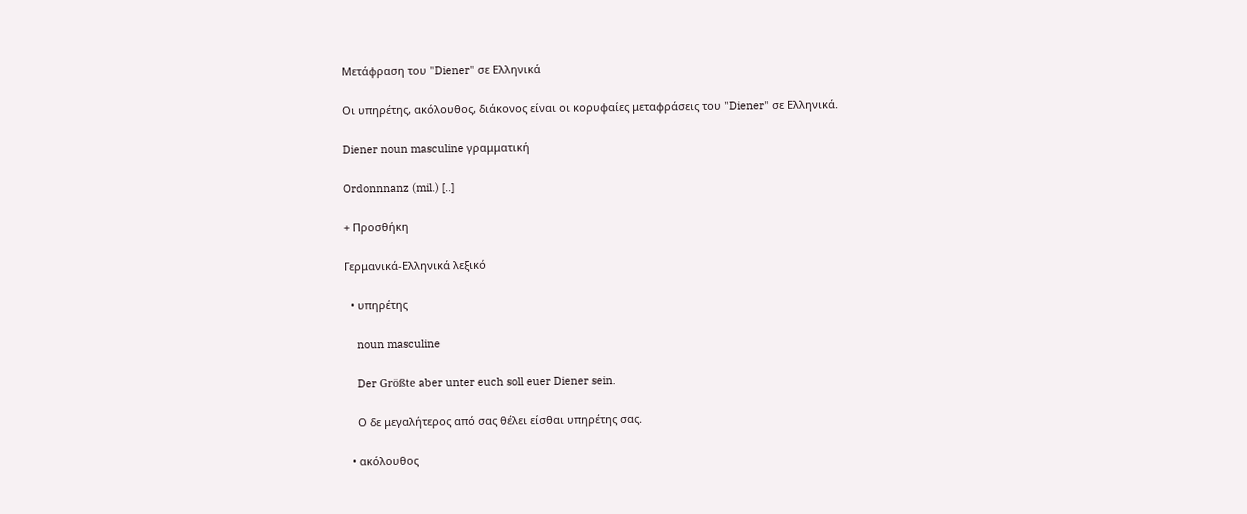Μετάφραση του "Diener" σε Ελληνικά

Οι υπηρέτης, ακόλουθος, διάκονος είναι οι κορυφαίες μεταφράσεις του "Diener" σε Ελληνικά.

Diener noun masculine γραμματική

Ordonnnanz (mil.) [..]

+ Προσθήκη

Γερμανικά-Ελληνικά λεξικό

  • υπηρέτης

    noun masculine

    Der Größte aber unter euch soll euer Diener sein.

    Ο δε μεγαλήτερος από σας θέλει είσθαι υπηρέτης σας.

  • ακόλουθος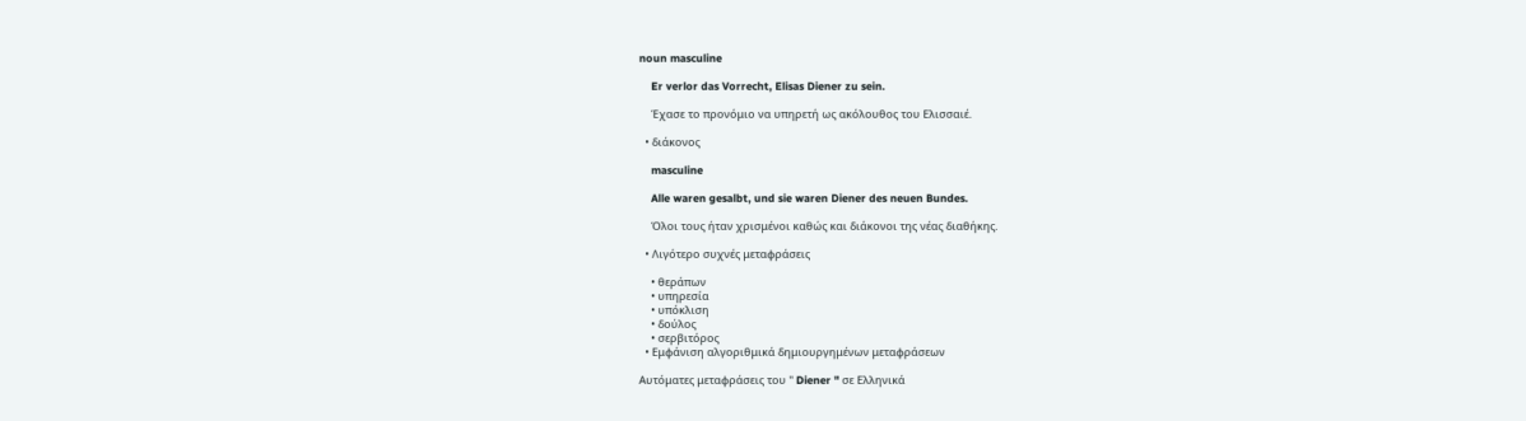noun masculine

    Er verlor das Vorrecht, Elisas Diener zu sein.

    Έχασε το προνόμιο να υπηρετή ως ακόλουθος του Ελισσαιέ.

  • διάκονος

    masculine

    Alle waren gesalbt, und sie waren Diener des neuen Bundes.

    Όλοι τους ήταν χρισμένοι καθώς και διάκονοι της νέας διαθήκης.

  • Λιγότερο συχνές μεταφράσεις

    • θεράπων
    • υπηρεσία
    • υπόκλιση
    • δούλος
    • σερβιτόρος
  • Εμφάνιση αλγοριθμικά δημιουργημένων μεταφράσεων

Αυτόματες μεταφράσεις του " Diener " σε Ελληνικά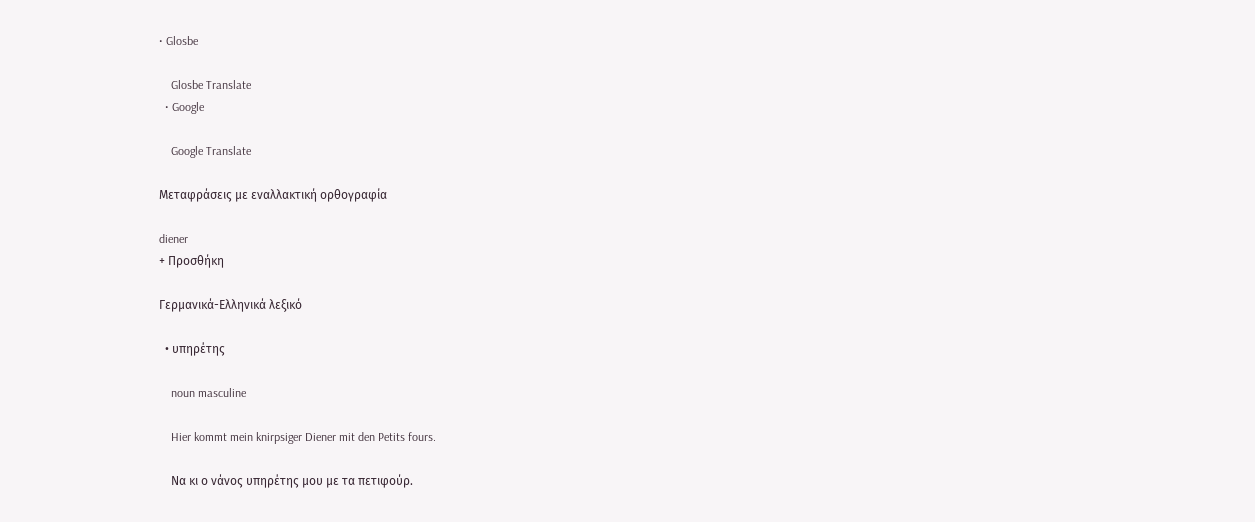• Glosbe

    Glosbe Translate
  • Google

    Google Translate

Μεταφράσεις με εναλλακτική ορθογραφία

diener
+ Προσθήκη

Γερμανικά-Ελληνικά λεξικό

  • υπηρέτης

    noun masculine

    Hier kommt mein knirpsiger Diener mit den Petits fours.

    Να κι ο νάνος υπηρέτης μου με τα πετιφούρ.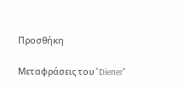Προσθήκη

Μεταφράσεις του "Diener"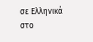σε Ελληνικά στο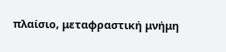πλαίσιο, μεταφραστική μνήμη